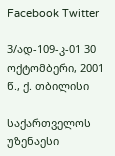Facebook Twitter

3/ად-109-კ-01 30 ოქტომბერი, 2001 წ., ქ. თბილისი

საქართველოს უზენაესი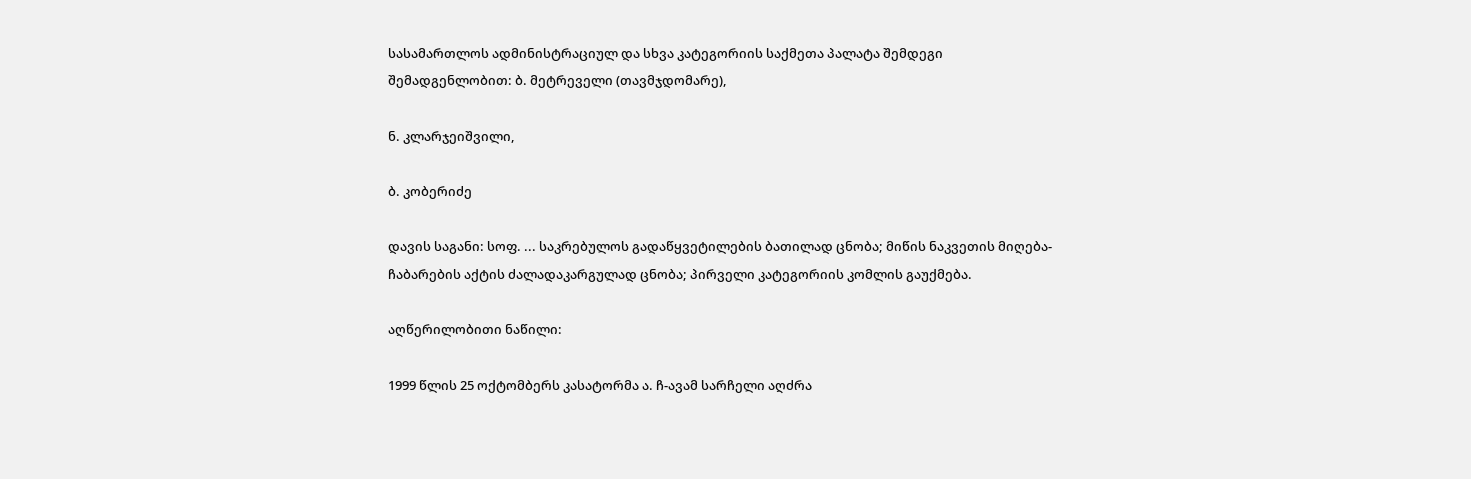სასამართლოს ადმინისტრაციულ და სხვა კატეგორიის საქმეთა პალატა შემდეგი შემადგენლობით: ბ. მეტრეველი (თავმჯდომარე),

ნ. კლარჯეიშვილი,

ბ. კობერიძე

დავის საგანი: სოფ. ... საკრებულოს გადაწყვეტილების ბათილად ცნობა; მიწის ნაკვეთის მიღება-ჩაბარების აქტის ძალადაკარგულად ცნობა; პირველი კატეგორიის კომლის გაუქმება.

აღწერილობითი ნაწილი:

1999 წლის 25 ოქტომბერს კასატორმა ა. ჩ-ავამ სარჩელი აღძრა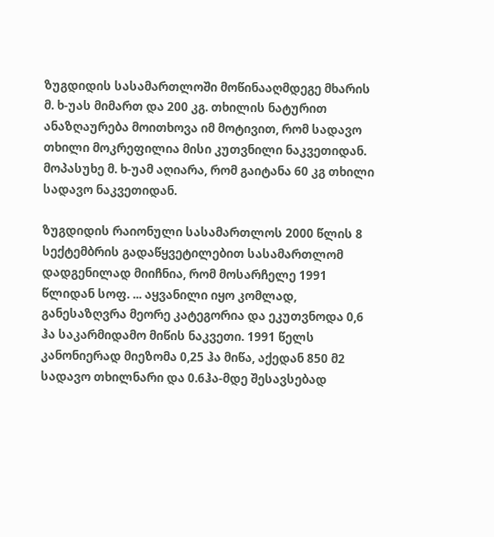ზუგდიდის სასამართლოში მოწინააღმდეგე მხარის მ. ხ-უას მიმართ და 200 კგ. თხილის ნატურით ანაზღაურება მოითხოვა იმ მოტივით, რომ სადავო თხილი მოკრეფილია მისი კუთვნილი ნაკვეთიდან. მოპასუხე მ. ხ-უამ აღიარა, რომ გაიტანა 60 კგ თხილი სადავო ნაკვეთიდან.

ზუგდიდის რაიონული სასამართლოს 2000 წლის 8 სექტემბრის გადაწყვეტილებით სასამართლომ დადგენილად მიიჩნია, რომ მოსარჩელე 1991 წლიდან სოფ. ... აყვანილი იყო კომლად, განესაზღვრა მეორე კატეგორია და ეკუთვნოდა 0,6 ჰა საკარმიდამო მიწის ნაკვეთი. 1991 წელს კანონიერად მიეზომა 0,25 ჰა მიწა, აქედან 850 მ2 სადავო თხილნარი და 0.6ჰა-მდე შესავსებად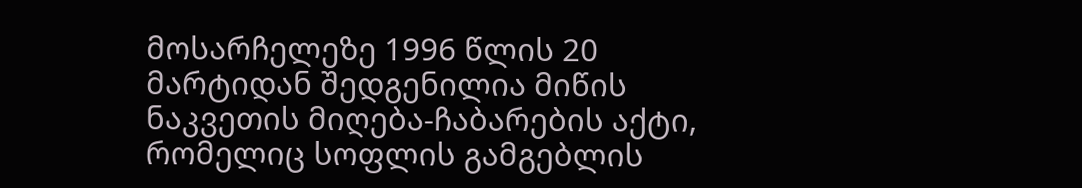მოსარჩელეზე 1996 წლის 20 მარტიდან შედგენილია მიწის ნაკვეთის მიღება-ჩაბარების აქტი, რომელიც სოფლის გამგებლის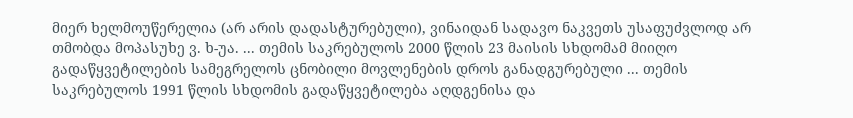მიერ ხელმოუწერელია (არ არის დადასტურებული), ვინაიდან სადავო ნაკვეთს უსაფუძვლოდ არ თმობდა მოპასუხე ვ. ხ-უა. ... თემის საკრებულოს 2000 წლის 23 მაისის სხდომამ მიიღო გადაწყვეტილების სამეგრელოს ცნობილი მოვლენების დროს განადგურებული ... თემის საკრებულოს 1991 წლის სხდომის გადაწყვეტილება აღდგენისა და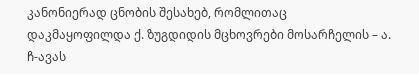კანონიერად ცნობის შესახებ, რომლითაც დაკმაყოფილდა ქ. ზუგდიდის მცხოვრები მოსარჩელის – ა. ჩ-ავას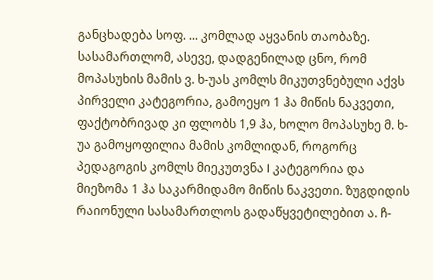განცხადება სოფ. ... კომლად აყვანის თაობაზე. სასამართლომ, ასევე, დადგენილად ცნო, რომ მოპასუხის მამის ვ. ხ-უას კომლს მიკუთვნებული აქვს პირველი კატეგორია, გამოეყო 1 ჰა მიწის ნაკვეთი, ფაქტობრივად კი ფლობს 1,9 ჰა, ხოლო მოპასუხე მ. ხ-უა გამოყოფილია მამის კომლიდან, როგორც პედაგოგის კომლს მიეკუთვნა I კატეგორია და მიეზომა 1 ჰა საკარმიდამო მიწის ნაკვეთი. ზუგდიდის რაიონული სასამართლოს გადაწყვეტილებით ა. ჩ-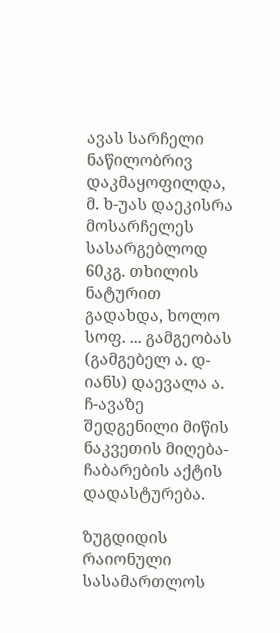ავას სარჩელი ნაწილობრივ დაკმაყოფილდა, მ. ხ-უას დაეკისრა მოსარჩელეს სასარგებლოდ 60კგ. თხილის ნატურით გადახდა, ხოლო სოფ. ... გამგეობას (გამგებელ ა. დ-იანს) დაევალა ა. ჩ-ავაზე შედგენილი მიწის ნაკვეთის მიღება-ჩაბარების აქტის დადასტურება.

ზუგდიდის რაიონული სასამართლოს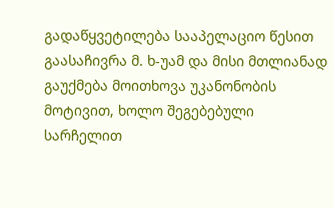გადაწყვეტილება სააპელაციო წესით გაასაჩივრა მ. ხ-უამ და მისი მთლიანად გაუქმება მოითხოვა უკანონობის მოტივით, ხოლო შეგებებული სარჩელით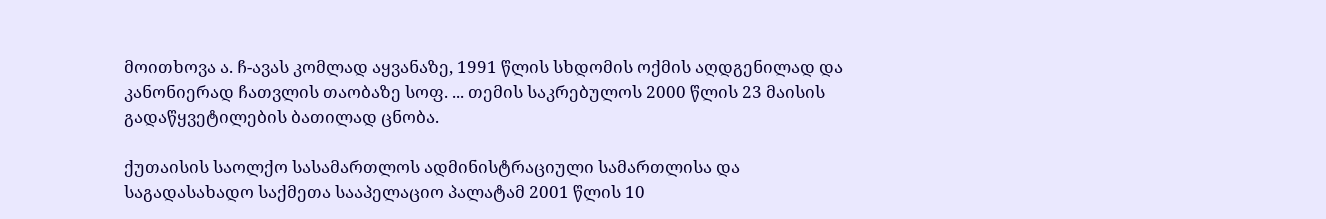მოითხოვა ა. ჩ-ავას კომლად აყვანაზე, 1991 წლის სხდომის ოქმის აღდგენილად და კანონიერად ჩათვლის თაობაზე სოფ. ... თემის საკრებულოს 2000 წლის 23 მაისის გადაწყვეტილების ბათილად ცნობა.

ქუთაისის საოლქო სასამართლოს ადმინისტრაციული სამართლისა და საგადასახადო საქმეთა სააპელაციო პალატამ 2001 წლის 10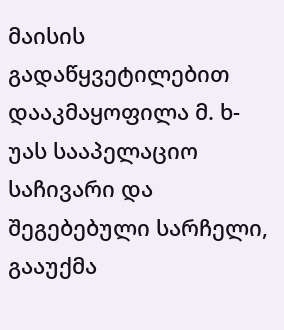მაისის გადაწყვეტილებით დააკმაყოფილა მ. ხ-უას სააპელაციო საჩივარი და შეგებებული სარჩელი, გააუქმა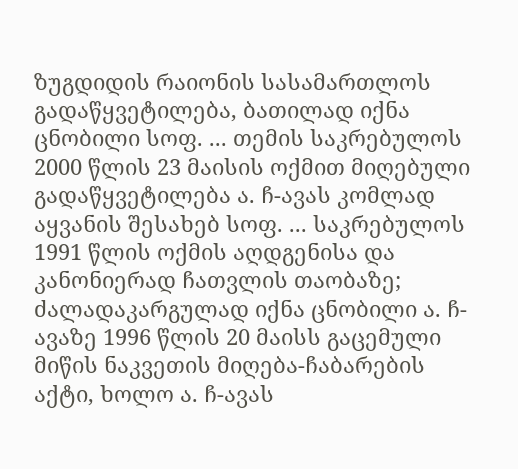ზუგდიდის რაიონის სასამართლოს გადაწყვეტილება, ბათილად იქნა ცნობილი სოფ. ... თემის საკრებულოს 2000 წლის 23 მაისის ოქმით მიღებული გადაწყვეტილება ა. ჩ-ავას კომლად აყვანის შესახებ სოფ. ... საკრებულოს 1991 წლის ოქმის აღდგენისა და კანონიერად ჩათვლის თაობაზე; ძალადაკარგულად იქნა ცნობილი ა. ჩ-ავაზე 1996 წლის 20 მაისს გაცემული მიწის ნაკვეთის მიღება-ჩაბარების აქტი, ხოლო ა. ჩ-ავას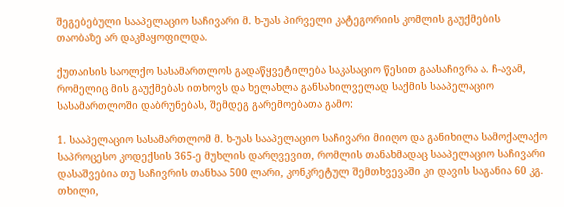შეგებებული სააპელაციო საჩივარი მ. ხ-უას პირველი კატეგორიის კომლის გაუქმების თაობაზე არ დაკმაყოფილდა.

ქუთაისის საოლქო სასამართლოს გადაწყვეტილება საკასაციო წესით გაასაჩივრა ა. ჩ-ავამ, რომელიც მის გაუქმებას ითხოვს და ხელახლა განსახილველად საქმის სააპელაციო სასამართლოში დაბრუნებას, შემდეგ გარემოებათა გამო:

1. სააპელაციო სასამართლომ მ. ხ-უას სააპელაციო საჩივარი მიიღო და განიხილა სამოქალაქო საპროცესო კოდექსის 365-ე მუხლის დარღვევით, რომლის თანახმადაც სააპელაციო საჩივარი დასაშვებია თუ საჩივრის თანხაა 500 ლარი, კონკრეტულ შემთხვევაში კი დავის საგანია 60 კგ. თხილი,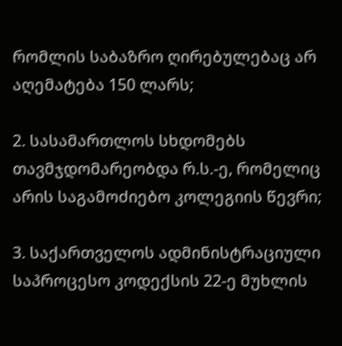რომლის საბაზრო ღირებულებაც არ აღემატება 150 ლარს;

2. სასამართლოს სხდომებს თავმჯდომარეობდა რ.ს.-ე, რომელიც არის საგამოძიებო კოლეგიის წევრი;

3. საქართველოს ადმინისტრაციული საპროცესო კოდექსის 22-ე მუხლის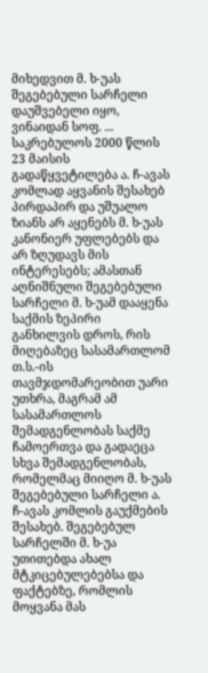მიხედვით მ. ხ-უას შეგებებული სარჩელი დაუშვებელი იყო, ვინაიდან სოფ. ... საკრებულოს 2000 წლის 23 მაისის გადაწყვეტილება ა. ჩ-ავას კომლად აყვანის შესახებ პირდაპირ და უშუალო ზიანს არ აყენებს მ. ხ-უას კანონიერ უფლებებს და არ ზღუდავს მის ინტერესებს; ამასთან აღნიშნული შეგებებული სარჩელი მ. ხ-უამ დააყენა საქმის ზეპირი განხილვის დროს, რის მიღებაზეც სასამართლომ თ.ს.-ის თავმჯდომარეობით უარი უთხრა, მაგრამ ამ სასამართლოს შემადგენლობას საქმე ჩამოერთვა და გადაეცა სხვა შემადგენლობას, რომელმაც მიიღო მ. ხ-უას შეგებებული სარჩელი ა. ჩ-ავას კომლის გაუქმების შესახებ. შეგებებულ სარჩელში მ. ხ-უა უთითებდა ახალ მტკიცებულებებსა და ფაქტებზე, რომლის მოყვანა მას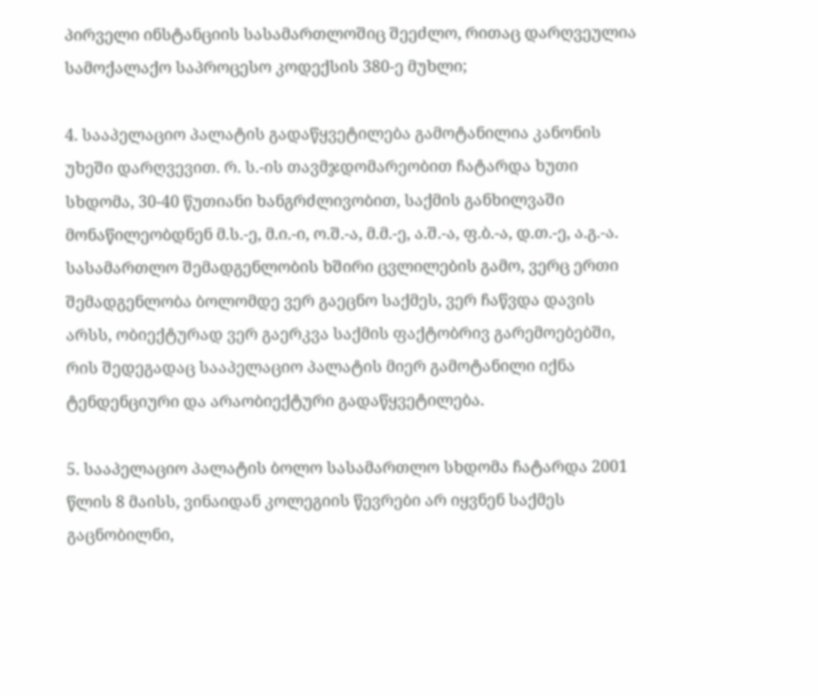პირველი ინსტანციის სასამართლოშიც შეეძლო, რითაც დარღვეულია სამოქალაქო საპროცესო კოდექსის 380-ე მუხლი;

4. სააპელაციო პალატის გადაწყვეტილება გამოტანილია კანონის უხეში დარღვევით. რ. ს.-ის თავმჯდომარეობით ჩატარდა ხუთი სხდომა, 30-40 წუთიანი ხანგრძლივობით, საქმის განხილვაში მონაწილეობდნენ მ.ს.-ე, მ.ი.-ი, ო.შ.-ა, მ.მ.-ე, ა.შ.-ა, ფ.ბ.-ა, დ.თ.-ე, ა.გ.-ა. სასამართლო შემადგენლობის ხშირი ცვლილების გამო, ვერც ერთი შემადგენლობა ბოლომდე ვერ გაეცნო საქმეს, ვერ ჩაწვდა დავის არსს, ობიექტურად ვერ გაერკვა საქმის ფაქტობრივ გარემოებებში, რის შედეგადაც სააპელაციო პალატის მიერ გამოტანილი იქნა ტენდენციური და არაობიექტური გადაწყვეტილება.

5. სააპელაციო პალატის ბოლო სასამართლო სხდომა ჩატარდა 2001 წლის 8 მაისს, ვინაიდან კოლეგიის წევრები არ იყვნენ საქმეს გაცნობილნი,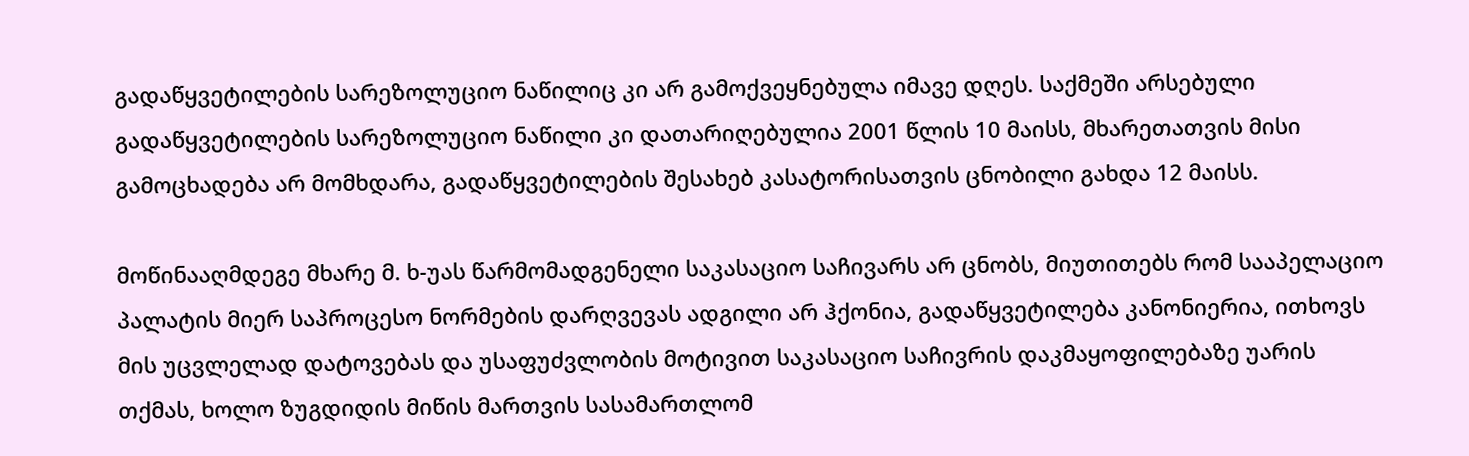გადაწყვეტილების სარეზოლუციო ნაწილიც კი არ გამოქვეყნებულა იმავე დღეს. საქმეში არსებული გადაწყვეტილების სარეზოლუციო ნაწილი კი დათარიღებულია 2001 წლის 10 მაისს, მხარეთათვის მისი გამოცხადება არ მომხდარა, გადაწყვეტილების შესახებ კასატორისათვის ცნობილი გახდა 12 მაისს.

მოწინააღმდეგე მხარე მ. ხ-უას წარმომადგენელი საკასაციო საჩივარს არ ცნობს, მიუთითებს რომ სააპელაციო პალატის მიერ საპროცესო ნორმების დარღვევას ადგილი არ ჰქონია, გადაწყვეტილება კანონიერია, ითხოვს მის უცვლელად დატოვებას და უსაფუძვლობის მოტივით საკასაციო საჩივრის დაკმაყოფილებაზე უარის თქმას, ხოლო ზუგდიდის მიწის მართვის სასამართლომ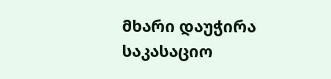მხარი დაუჭირა საკასაციო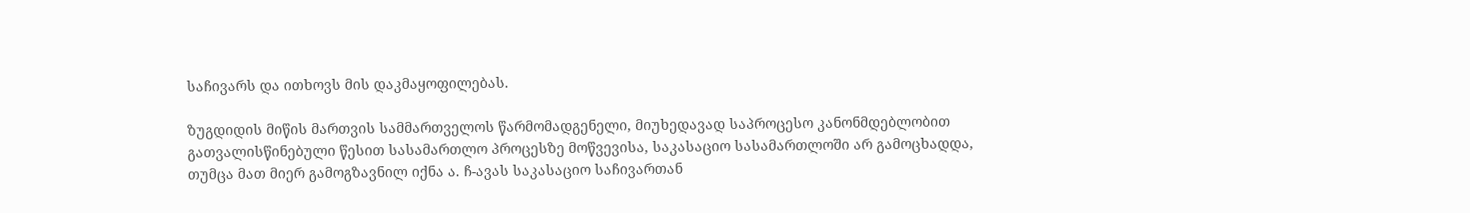საჩივარს და ითხოვს მის დაკმაყოფილებას.

ზუგდიდის მიწის მართვის სამმართველოს წარმომადგენელი, მიუხედავად საპროცესო კანონმდებლობით გათვალისწინებული წესით სასამართლო პროცესზე მოწვევისა, საკასაციო სასამართლოში არ გამოცხადდა, თუმცა მათ მიერ გამოგზავნილ იქნა ა. ჩ-ავას საკასაციო საჩივართან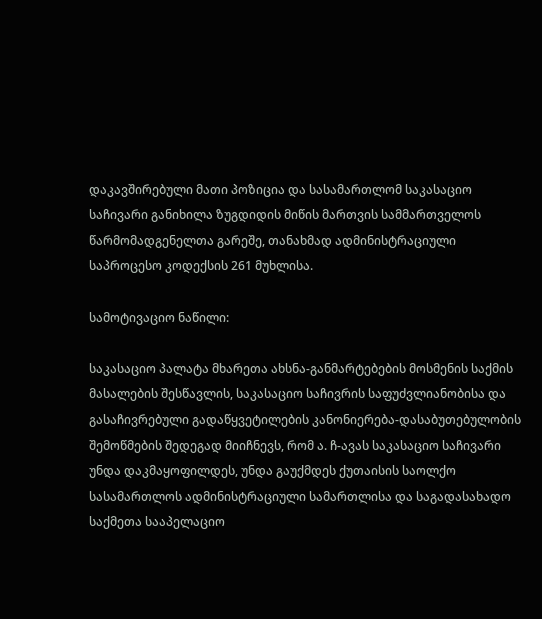დაკავშირებული მათი პოზიცია და სასამართლომ საკასაციო საჩივარი განიხილა ზუგდიდის მიწის მართვის სამმართველოს წარმომადგენელთა გარეშე, თანახმად ადმინისტრაციული საპროცესო კოდექსის 261 მუხლისა.

სამოტივაციო ნაწილი:

საკასაციო პალატა მხარეთა ახსნა-განმარტებების მოსმენის საქმის მასალების შესწავლის, საკასაციო საჩივრის საფუძვლიანობისა და გასაჩივრებული გადაწყვეტილების კანონიერება-დასაბუთებულობის შემოწმების შედეგად მიიჩნევს, რომ ა. ჩ-ავას საკასაციო საჩივარი უნდა დაკმაყოფილდეს, უნდა გაუქმდეს ქუთაისის საოლქო სასამართლოს ადმინისტრაციული სამართლისა და საგადასახადო საქმეთა სააპელაციო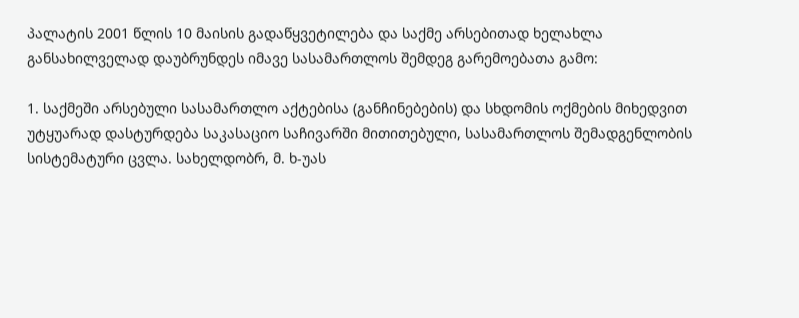პალატის 2001 წლის 10 მაისის გადაწყვეტილება და საქმე არსებითად ხელახლა განსახილველად დაუბრუნდეს იმავე სასამართლოს შემდეგ გარემოებათა გამო:

1. საქმეში არსებული სასამართლო აქტებისა (განჩინებების) და სხდომის ოქმების მიხედვით უტყუარად დასტურდება საკასაციო საჩივარში მითითებული, სასამართლოს შემადგენლობის სისტემატური ცვლა. სახელდობრ, მ. ხ-უას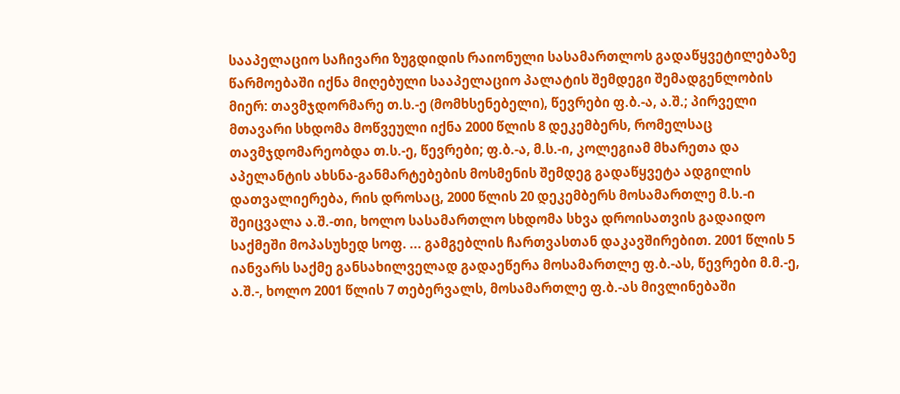სააპელაციო საჩივარი ზუგდიდის რაიონული სასამართლოს გადაწყვეტილებაზე წარმოებაში იქნა მიღებული სააპელაციო პალატის შემდეგი შემადგენლობის მიერ: თავმჯდორმარე თ.ს.-ე (მომხსენებელი), წევრები ფ.ბ.-ა, ა.შ.; პირველი მთავარი სხდომა მოწვეული იქნა 2000 წლის 8 დეკემბერს, რომელსაც თავმჯდომარეობდა თ.ს.-ე, წევრები; ფ.ბ.-ა, მ.ს.-ი, კოლეგიამ მხარეთა და აპელანტის ახსნა-განმარტებების მოსმენის შემდეგ გადაწყვეტა ადგილის დათვალიერება, რის დროსაც, 2000 წლის 20 დეკემბერს მოსამართლე მ.ს.-ი შეიცვალა ა.შ.-თი, ხოლო სასამართლო სხდომა სხვა დროისათვის გადაიდო საქმეში მოპასუხედ სოფ. ... გამგებლის ჩართვასთან დაკავშირებით. 2001 წლის 5 იანვარს საქმე განსახილველად გადაეწერა მოსამართლე ფ.ბ.-ას, წევრები მ.მ.-ე, ა.შ.-, ხოლო 2001 წლის 7 თებერვალს, მოსამართლე ფ.ბ.-ას მივლინებაში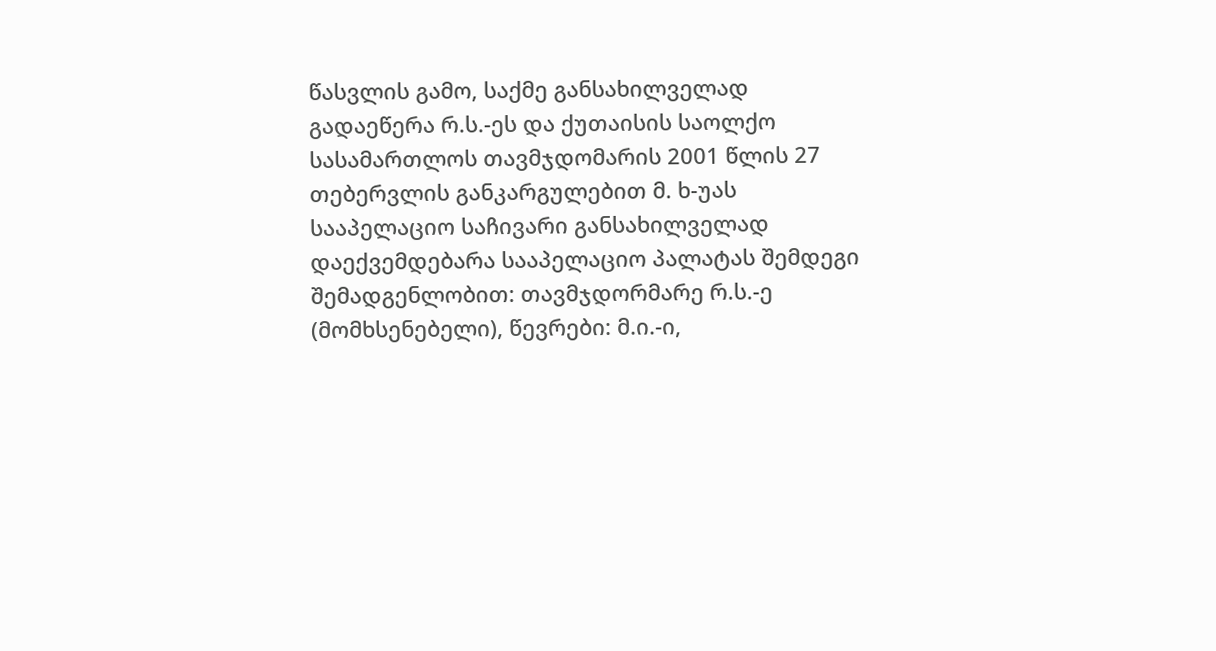წასვლის გამო, საქმე განსახილველად გადაეწერა რ.ს.-ეს და ქუთაისის საოლქო სასამართლოს თავმჯდომარის 2001 წლის 27 თებერვლის განკარგულებით მ. ხ-უას სააპელაციო საჩივარი განსახილველად დაექვემდებარა სააპელაციო პალატას შემდეგი შემადგენლობით: თავმჯდორმარე რ.ს.-ე (მომხსენებელი), წევრები: მ.ი.-ი,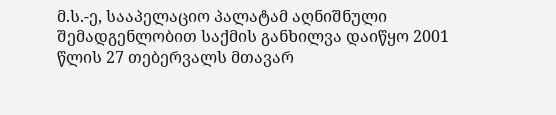მ.ს.-ე, სააპელაციო პალატამ აღნიშნული შემადგენლობით საქმის განხილვა დაიწყო 2001 წლის 27 თებერვალს მთავარ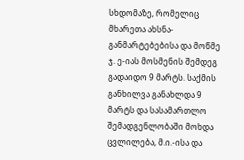სხდომაზე, რომელიც მხარეთა ახსნა-განმარტებებისა და მოწმე ჯ. ე-იას მოსმენის შემდეგ გადაიდო 9 მარტს. საქმის განხილვა განახლდა 9 მარტს და სასამართლო შემადგენლობაში მოხდა ცვლილება, მ.ი.-ისა და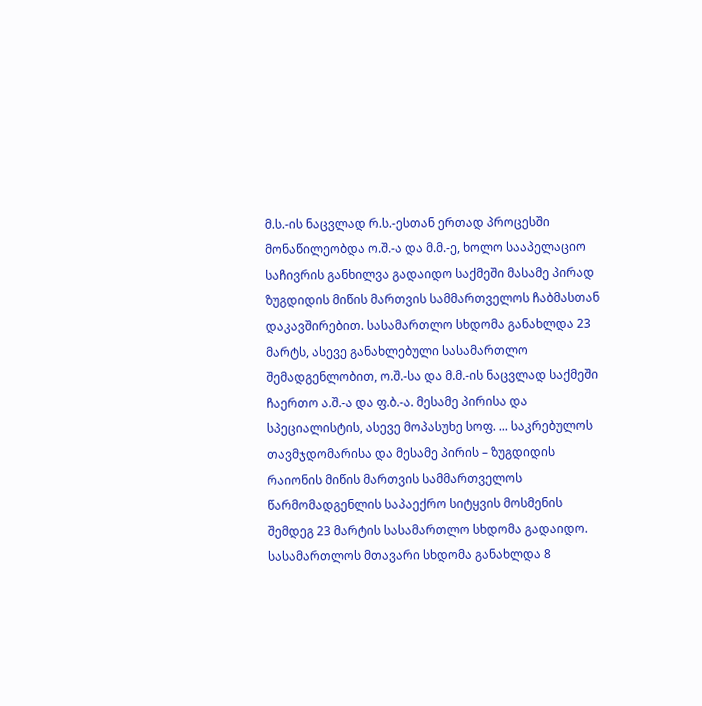მ.ს.-ის ნაცვლად რ.ს.-ესთან ერთად პროცესში მონაწილეობდა ო.შ.-ა და მ.მ.-ე, ხოლო სააპელაციო საჩივრის განხილვა გადაიდო საქმეში მასამე პირად ზუგდიდის მიწის მართვის სამმართველოს ჩაბმასთან დაკავშირებით. სასამართლო სხდომა განახლდა 23 მარტს, ასევე განახლებული სასამართლო შემადგენლობით, ო.შ.-სა და მ.მ.-ის ნაცვლად საქმეში ჩაერთო ა.შ.-ა და ფ.ბ.-ა. მესამე პირისა და სპეციალისტის, ასევე მოპასუხე სოფ. ... საკრებულოს თავმჯდომარისა და მესამე პირის – ზუგდიდის რაიონის მიწის მართვის სამმართველოს წარმომადგენლის საპაექრო სიტყვის მოსმენის შემდეგ 23 მარტის სასამართლო სხდომა გადაიდო. სასამართლოს მთავარი სხდომა განახლდა 8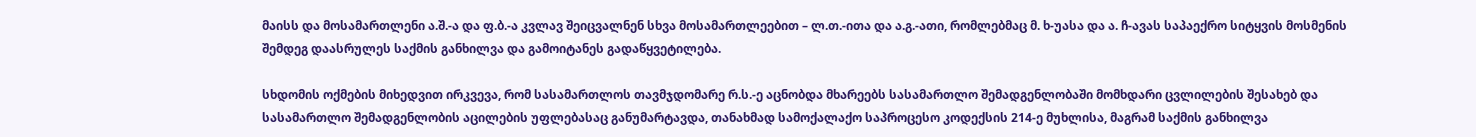მაისს და მოსამართლენი ა.შ.-ა და ფ.ბ.-ა კვლავ შეიცვალნენ სხვა მოსამართლეებით – ლ.თ.-ითა და ა.გ.-ათი, რომლებმაც მ. ხ-უასა და ა. ჩ-ავას საპაექრო სიტყვის მოსმენის შემდეგ დაასრულეს საქმის განხილვა და გამოიტანეს გადაწყვეტილება.

სხდომის ოქმების მიხედვით ირკვევა, რომ სასამართლოს თავმჯდომარე რ.ს.-ე აცნობდა მხარეებს სასამართლო შემადგენლობაში მომხდარი ცვლილების შესახებ და სასამართლო შემადგენლობის აცილების უფლებასაც განუმარტავდა, თანახმად სამოქალაქო საპროცესო კოდექსის 214-ე მუხლისა, მაგრამ საქმის განხილვა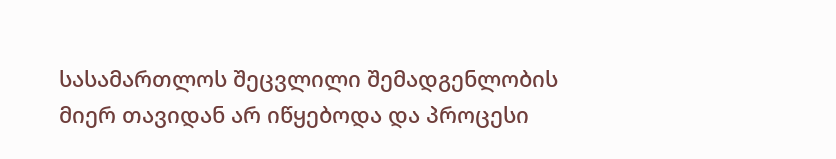სასამართლოს შეცვლილი შემადგენლობის მიერ თავიდან არ იწყებოდა და პროცესი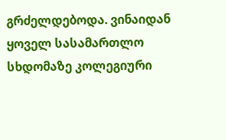გრძელდებოდა. ვინაიდან ყოველ სასამართლო სხდომაზე კოლეგიური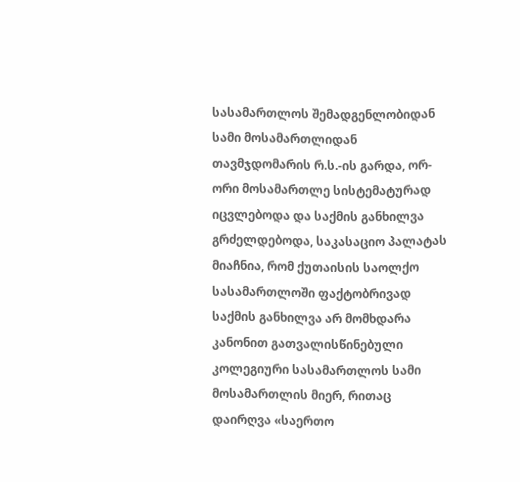სასამართლოს შემადგენლობიდან სამი მოსამართლიდან თავმჯდომარის რ.ს.-ის გარდა, ორ-ორი მოსამართლე სისტემატურად იცვლებოდა და საქმის განხილვა გრძელდებოდა, საკასაციო პალატას მიაჩნია, რომ ქუთაისის საოლქო სასამართლოში ფაქტობრივად საქმის განხილვა არ მომხდარა კანონით გათვალისწინებული კოლეგიური სასამართლოს სამი მოსამართლის მიერ, რითაც დაირღვა «საერთო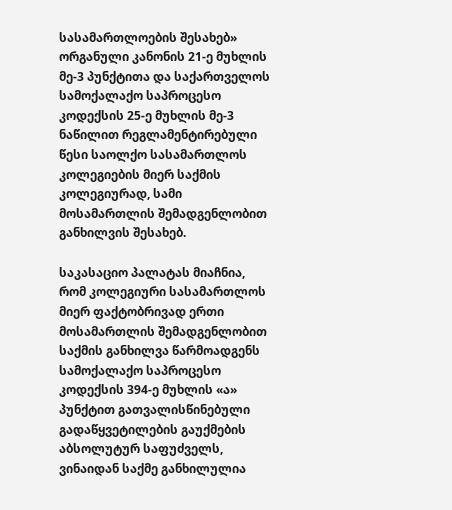სასამართლოების შესახებ» ორგანული კანონის 21-ე მუხლის მე-3 პუნქტითა და საქართველოს სამოქალაქო საპროცესო კოდექსის 25-ე მუხლის მე-3 ნაწილით რეგლამენტირებული წესი საოლქო სასამართლოს კოლეგიების მიერ საქმის კოლეგიურად, სამი მოსამართლის შემადგენლობით განხილვის შესახებ.

საკასაციო პალატას მიაჩნია, რომ კოლეგიური სასამართლოს მიერ ფაქტობრივად ერთი მოსამართლის შემადგენლობით საქმის განხილვა წარმოადგენს სამოქალაქო საპროცესო კოდექსის 394-ე მუხლის «ა» პუნქტით გათვალისწინებული გადაწყვეტილების გაუქმების აბსოლუტურ საფუძველს, ვინაიდან საქმე განხილულია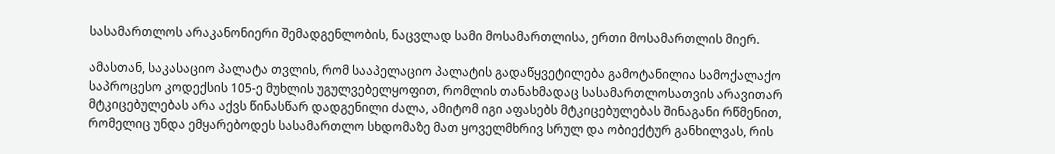სასამართლოს არაკანონიერი შემადგენლობის, ნაცვლად სამი მოსამართლისა, ერთი მოსამართლის მიერ.

ამასთან, საკასაციო პალატა თვლის, რომ სააპელაციო პალატის გადაწყვეტილება გამოტანილია სამოქალაქო საპროცესო კოდექსის 105-ე მუხლის უგულვებელყოფით, რომლის თანახმადაც სასამართლოსათვის არავითარ მტკიცებულებას არა აქვს წინასწარ დადგენილი ძალა, ამიტომ იგი აფასებს მტკიცებულებას შინაგანი რწმენით, რომელიც უნდა ემყარებოდეს სასამართლო სხდომაზე მათ ყოველმხრივ სრულ და ობიექტურ განხილვას, რის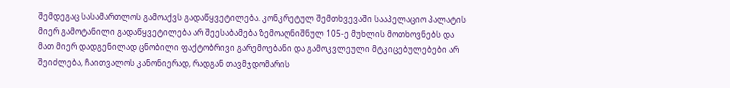შემდეგაც სასამართლოს გამოაქვს გადაწყვეტილება. კონკრეტულ შემთხვევაში სააპელაციო პალატის მიერ გამოტანილი გადაწყვეტილება არ შეესაბამება ზემოაღნიშნულ 105-ე მუხლის მოთხოვნებს და მათ მიერ დადგენილად ცნობილი ფაქტობრივი გარემოებანი და გამოკვლეული მტკიცებულებები არ შეიძლება, ჩაითვალოს კანონიერად, რადგან თავმჯდომარის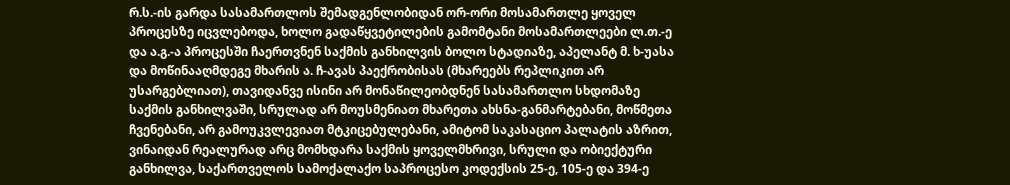რ.ს.-ის გარდა სასამართლოს შემადგენლობიდან ორ-ორი მოსამართლე ყოველ პროცესზე იცვლებოდა, ხოლო გადაწყვეტილების გამომტანი მოსამართლეები ლ.თ.-ე და ა.გ.-ა პროცესში ჩაერთვნენ საქმის განხილვის ბოლო სტადიაზე, აპელანტ მ. ხ-უასა და მოწინააღმდეგე მხარის ა. ჩ-ავას პაექრობისას (მხარეებს რეპლიკით არ უსარგებლიათ), თავიდანვე ისინი არ მონაწილეობდნენ სასამართლო სხდომაზე საქმის განხილვაში, სრულად არ მოუსმენიათ მხარეთა ახსნა-განმარტებანი, მოწმეთა ჩვენებანი, არ გამოუკვლევიათ მტკიცებულებანი, ამიტომ საკასაციო პალატის აზრით, ვინაიდან რეალურად არც მომხდარა საქმის ყოველმხრივი, სრული და ობიექტური განხილვა, საქართველოს სამოქალაქო საპროცესო კოდექსის 25-ე, 105-ე და 394-ე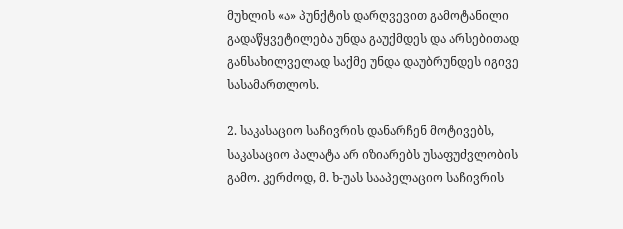მუხლის «ა» პუნქტის დარღვევით გამოტანილი გადაწყვეტილება უნდა გაუქმდეს და არსებითად განსახილველად საქმე უნდა დაუბრუნდეს იგივე სასამართლოს.

2. საკასაციო საჩივრის დანარჩენ მოტივებს, საკასაციო პალატა არ იზიარებს უსაფუძვლობის გამო. კერძოდ, მ. ხ-უას სააპელაციო საჩივრის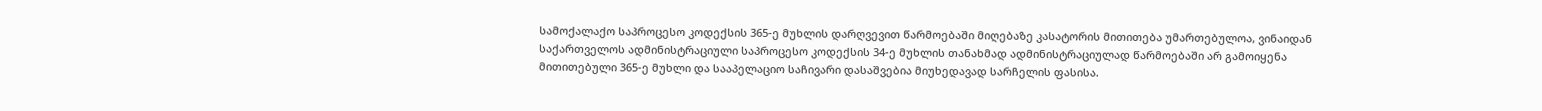სამოქალაქო საპროცესო კოდექსის 365-ე მუხლის დარღვევით წარმოებაში მიღებაზე კასატორის მითითება უმართებულოა, ვინაიდან საქართველოს ადმინისტრაციული საპროცესო კოდექსის 34-ე მუხლის თანახმად ადმინისტრაციულად წარმოებაში არ გამოიყენა მითითებული 365-ე მუხლი და სააპელაციო საჩივარი დასაშვებია მიუხედავად სარჩელის ფასისა.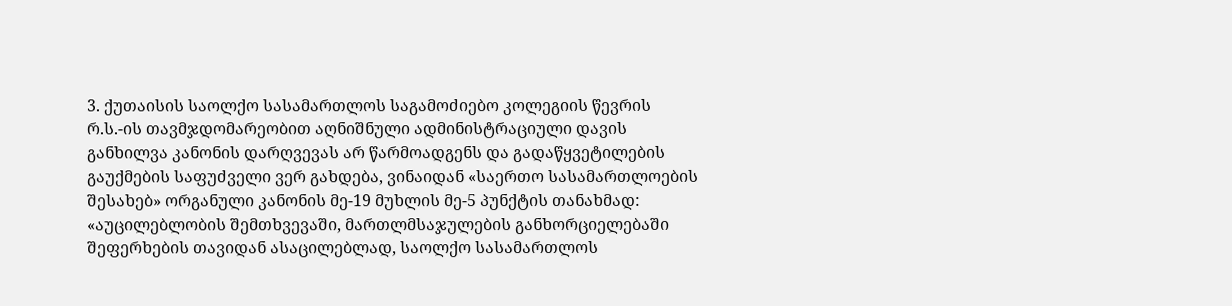3. ქუთაისის საოლქო სასამართლოს საგამოძიებო კოლეგიის წევრის რ.ს.-ის თავმჯდომარეობით აღნიშნული ადმინისტრაციული დავის განხილვა კანონის დარღვევას არ წარმოადგენს და გადაწყვეტილების გაუქმების საფუძველი ვერ გახდება, ვინაიდან «საერთო სასამართლოების შესახებ» ორგანული კანონის მე-19 მუხლის მე-5 პუნქტის თანახმად: «აუცილებლობის შემთხვევაში, მართლმსაჯულების განხორციელებაში შეფერხების თავიდან ასაცილებლად, საოლქო სასამართლოს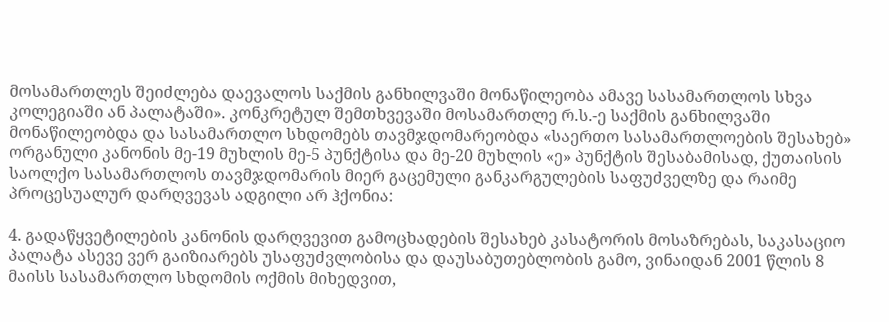მოსამართლეს შეიძლება დაევალოს საქმის განხილვაში მონაწილეობა ამავე სასამართლოს სხვა კოლეგიაში ან პალატაში». კონკრეტულ შემთხვევაში მოსამართლე რ.ს.-ე საქმის განხილვაში მონაწილეობდა და სასამართლო სხდომებს თავმჯდომარეობდა «საერთო სასამართლოების შესახებ» ორგანული კანონის მე-19 მუხლის მე-5 პუნქტისა და მე-20 მუხლის «ე» პუნქტის შესაბამისად, ქუთაისის საოლქო სასამართლოს თავმჯდომარის მიერ გაცემული განკარგულების საფუძველზე და რაიმე პროცესუალურ დარღვევას ადგილი არ ჰქონია:

4. გადაწყვეტილების კანონის დარღვევით გამოცხადების შესახებ კასატორის მოსაზრებას, საკასაციო პალატა ასევე ვერ გაიზიარებს უსაფუძვლობისა და დაუსაბუთებლობის გამო, ვინაიდან 2001 წლის 8 მაისს სასამართლო სხდომის ოქმის მიხედვით,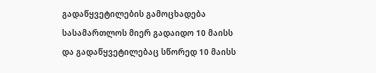გადაწყვეტილების გამოცხადება სასამართლოს მიერ გადაიდო 10 მაისს და გადაწყვეტილებაც სწორედ 10 მაისს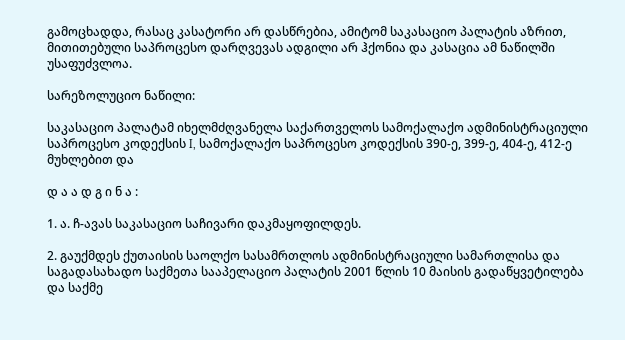გამოცხადდა, რასაც კასატორი არ დასწრებია, ამიტომ საკასაციო პალატის აზრით, მითითებული საპროცესო დარღვევას ადგილი არ ჰქონია და კასაცია ამ ნაწილში უსაფუძვლოა.

სარეზოლუციო ნაწილი:

საკასაციო პალატამ იხელმძღვანელა საქართველოს სამოქალაქო ადმინისტრაციული საპროცესო კოდექსის I, სამოქალაქო საპროცესო კოდექსის 390-ე, 399-ე, 404-ე, 412-ე მუხლებით და

დ ა ა დ გ ი ნ ა :

1. ა. ჩ-ავას საკასაციო საჩივარი დაკმაყოფილდეს.

2. გაუქმდეს ქუთაისის საოლქო სასამრთლოს ადმინისტრაციული სამართლისა და საგადასახადო საქმეთა სააპელაციო პალატის 2001 წლის 10 მაისის გადაწყვეტილება და საქმე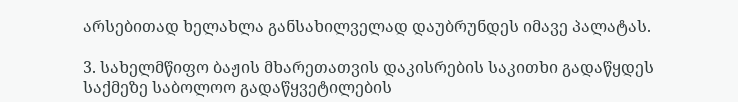არსებითად ხელახლა განსახილველად დაუბრუნდეს იმავე პალატას.

3. სახელმწიფო ბაჟის მხარეთათვის დაკისრების საკითხი გადაწყდეს საქმეზე საბოლოო გადაწყვეტილების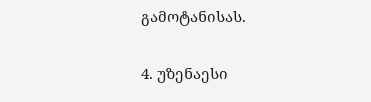გამოტანისას.

4. უზენაესი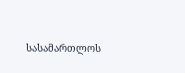სასამართლოს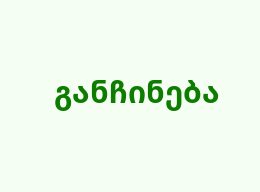განჩინება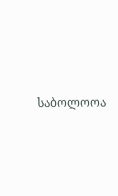საბოლოოა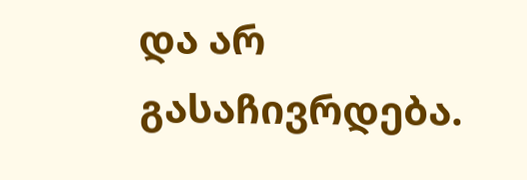და არ გასაჩივრდება.